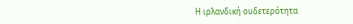Η ιρλανδική ουδετερότητα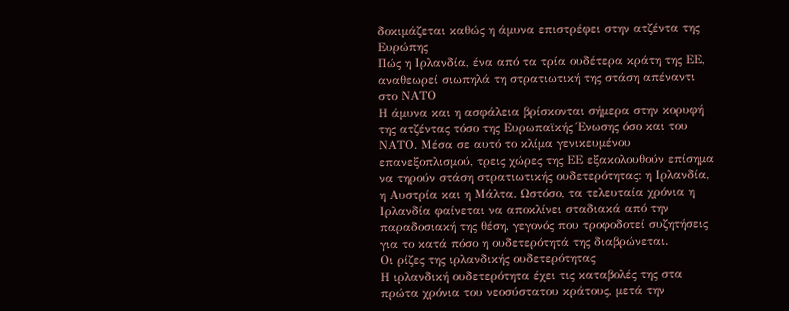δοκιμάζεται καθώς η άμυνα επιστρέφει στην ατζέντα της Ευρώπης
Πώς η Ιρλανδία, ένα από τα τρία ουδέτερα κράτη της ΕΕ, αναθεωρεί σιωπηλά τη στρατιωτική της στάση απέναντι στο ΝΑΤΟ
Η άμυνα και η ασφάλεια βρίσκονται σήμερα στην κορυφή της ατζέντας τόσο της Ευρωπαϊκής Ένωσης όσο και του ΝΑΤΟ. Μέσα σε αυτό το κλίμα γενικευμένου επανεξοπλισμού, τρεις χώρες της ΕΕ εξακολουθούν επίσημα να τηρούν στάση στρατιωτικής ουδετερότητας: η Ιρλανδία, η Αυστρία και η Μάλτα. Ωστόσο, τα τελευταία χρόνια η Ιρλανδία φαίνεται να αποκλίνει σταδιακά από την παραδοσιακή της θέση, γεγονός που τροφοδοτεί συζητήσεις για το κατά πόσο η ουδετερότητά της διαβρώνεται.
Οι ρίζες της ιρλανδικής ουδετερότητας
Η ιρλανδική ουδετερότητα έχει τις καταβολές της στα πρώτα χρόνια του νεοσύστατου κράτους, μετά την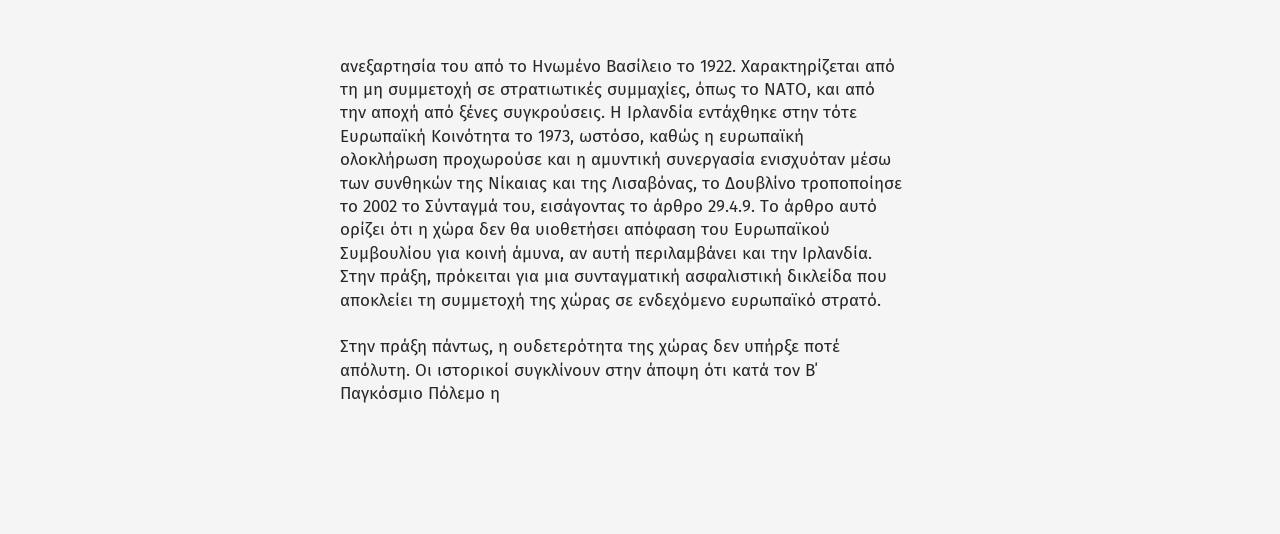ανεξαρτησία του από το Ηνωμένο Βασίλειο το 1922. Χαρακτηρίζεται από τη μη συμμετοχή σε στρατιωτικές συμμαχίες, όπως το ΝΑΤΟ, και από την αποχή από ξένες συγκρούσεις. Η Ιρλανδία εντάχθηκε στην τότε Ευρωπαϊκή Κοινότητα το 1973, ωστόσο, καθώς η ευρωπαϊκή ολοκλήρωση προχωρούσε και η αμυντική συνεργασία ενισχυόταν μέσω των συνθηκών της Νίκαιας και της Λισαβόνας, το Δουβλίνο τροποποίησε το 2002 το Σύνταγμά του, εισάγοντας το άρθρο 29.4.9. Το άρθρο αυτό ορίζει ότι η χώρα δεν θα υιοθετήσει απόφαση του Ευρωπαϊκού Συμβουλίου για κοινή άμυνα, αν αυτή περιλαμβάνει και την Ιρλανδία. Στην πράξη, πρόκειται για μια συνταγματική ασφαλιστική δικλείδα που αποκλείει τη συμμετοχή της χώρας σε ενδεχόμενο ευρωπαϊκό στρατό.

Στην πράξη πάντως, η ουδετερότητα της χώρας δεν υπήρξε ποτέ απόλυτη. Οι ιστορικοί συγκλίνουν στην άποψη ότι κατά τον Β΄ Παγκόσμιο Πόλεμο η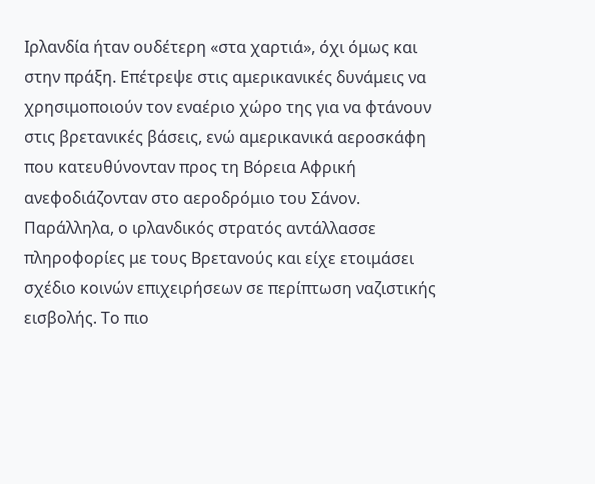Ιρλανδία ήταν ουδέτερη «στα χαρτιά», όχι όμως και στην πράξη. Επέτρεψε στις αμερικανικές δυνάμεις να χρησιμοποιούν τον εναέριο χώρο της για να φτάνουν στις βρετανικές βάσεις, ενώ αμερικανικά αεροσκάφη που κατευθύνονταν προς τη Βόρεια Αφρική ανεφοδιάζονταν στο αεροδρόμιο του Σάνον. Παράλληλα, ο ιρλανδικός στρατός αντάλλασσε πληροφορίες με τους Βρετανούς και είχε ετοιμάσει σχέδιο κοινών επιχειρήσεων σε περίπτωση ναζιστικής εισβολής. Το πιο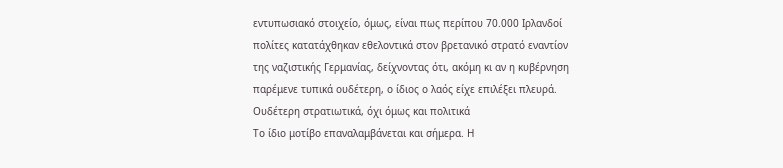εντυπωσιακό στοιχείο, όμως, είναι πως περίπου 70.000 Ιρλανδοί πολίτες κατατάχθηκαν εθελοντικά στον βρετανικό στρατό εναντίον της ναζιστικής Γερμανίας, δείχνοντας ότι, ακόμη κι αν η κυβέρνηση παρέμενε τυπικά ουδέτερη, ο ίδιος ο λαός είχε επιλέξει πλευρά.
Ουδέτερη στρατιωτικά, όχι όμως και πολιτικά
Το ίδιο μοτίβο επαναλαμβάνεται και σήμερα. Η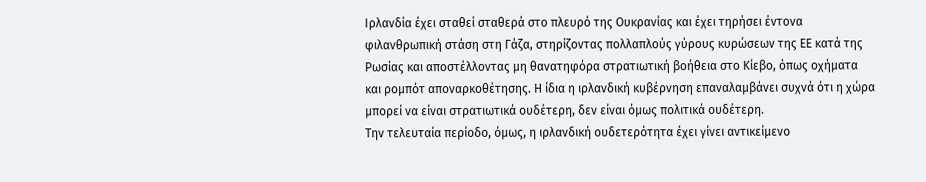Ιρλανδία έχει σταθεί σταθερά στο πλευρό της Ουκρανίας και έχει τηρήσει έντονα φιλανθρωπική στάση στη Γάζα, στηρίζοντας πολλαπλούς γύρους κυρώσεων της ΕΕ κατά της Ρωσίας και αποστέλλοντας μη θανατηφόρα στρατιωτική βοήθεια στο Κίεβο, όπως οχήματα και ρομπότ αποναρκοθέτησης. Η ίδια η ιρλανδική κυβέρνηση επαναλαμβάνει συχνά ότι η χώρα μπορεί να είναι στρατιωτικά ουδέτερη, δεν είναι όμως πολιτικά ουδέτερη.
Την τελευταία περίοδο, όμως, η ιρλανδική ουδετερότητα έχει γίνει αντικείμενο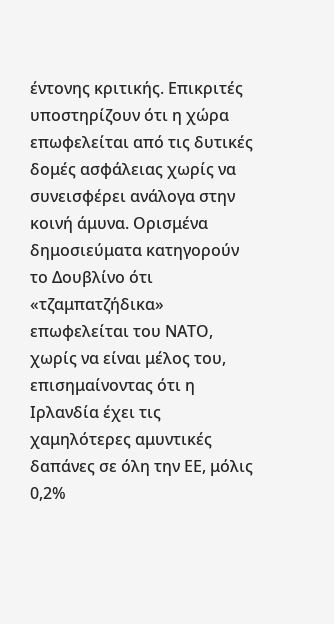έντονης κριτικής. Επικριτές υποστηρίζουν ότι η χώρα επωφελείται από τις δυτικές δομές ασφάλειας χωρίς να συνεισφέρει ανάλογα στην κοινή άμυνα. Ορισμένα δημοσιεύματα κατηγορούν το Δουβλίνο ότι «τζαμπατζήδικα» επωφελείται του ΝΑΤΟ, χωρίς να είναι μέλος του, επισημαίνοντας ότι η Ιρλανδία έχει τις χαμηλότερες αμυντικές δαπάνες σε όλη την ΕΕ, μόλις 0,2%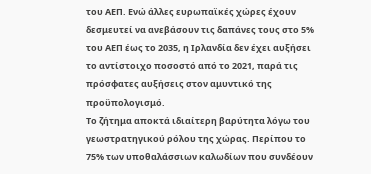του ΑΕΠ. Ενώ άλλες ευρωπαϊκές χώρες έχουν δεσμευτεί να ανεβάσουν τις δαπάνες τους στο 5% του ΑΕΠ έως το 2035, η Ιρλανδία δεν έχει αυξήσει το αντίστοιχο ποσοστό από το 2021, παρά τις πρόσφατες αυξήσεις στον αμυντικό της προϋπολογισμό.
Το ζήτημα αποκτά ιδιαίτερη βαρύτητα λόγω του γεωστρατηγικού ρόλου της χώρας. Περίπου το 75% των υποθαλάσσιων καλωδίων που συνδέουν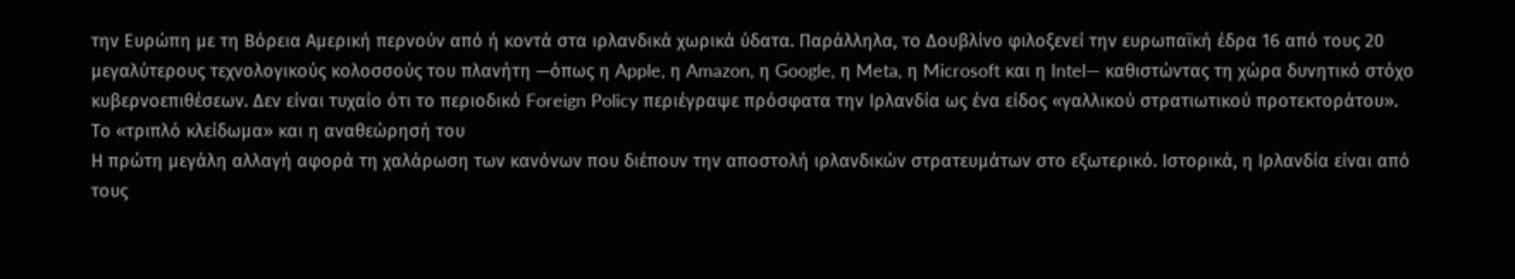την Ευρώπη με τη Βόρεια Αμερική περνούν από ή κοντά στα ιρλανδικά χωρικά ύδατα. Παράλληλα, το Δουβλίνο φιλοξενεί την ευρωπαϊκή έδρα 16 από τους 20 μεγαλύτερους τεχνολογικούς κολοσσούς του πλανήτη —όπως η Apple, η Amazon, η Google, η Meta, η Microsoft και η Intel— καθιστώντας τη χώρα δυνητικό στόχο κυβερνοεπιθέσεων. Δεν είναι τυχαίο ότι το περιοδικό Foreign Policy περιέγραψε πρόσφατα την Ιρλανδία ως ένα είδος «γαλλικού στρατιωτικού προτεκτοράτου».
Το «τριπλό κλείδωμα» και η αναθεώρησή του
Η πρώτη μεγάλη αλλαγή αφορά τη χαλάρωση των κανόνων που διέπουν την αποστολή ιρλανδικών στρατευμάτων στο εξωτερικό. Ιστορικά, η Ιρλανδία είναι από τους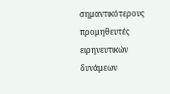σημαντικότερους προμηθευτές ειρηνευτικών δυνάμεων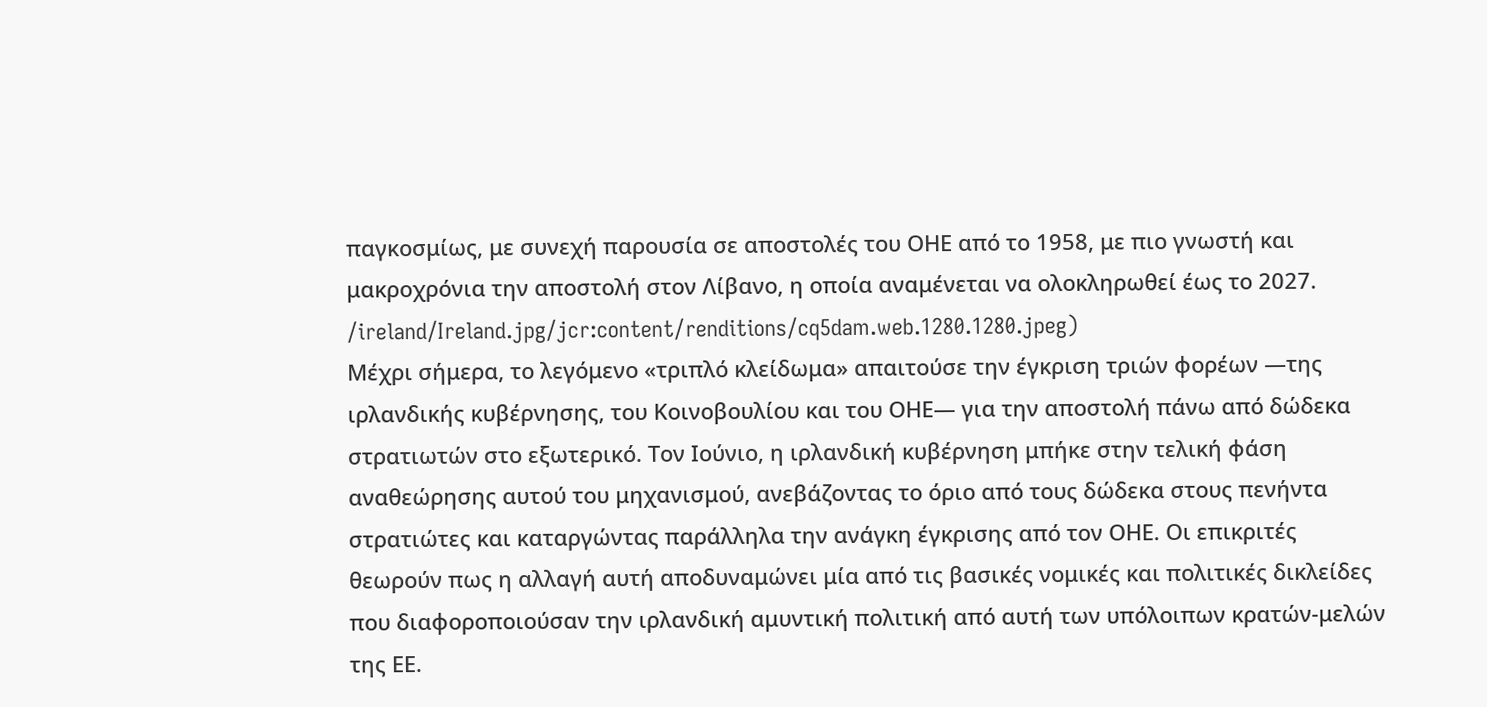παγκοσμίως, με συνεχή παρουσία σε αποστολές του ΟΗΕ από το 1958, με πιο γνωστή και μακροχρόνια την αποστολή στον Λίβανο, η οποία αναμένεται να ολοκληρωθεί έως το 2027.
/ireland/Ireland.jpg/jcr:content/renditions/cq5dam.web.1280.1280.jpeg)
Μέχρι σήμερα, το λεγόμενο «τριπλό κλείδωμα» απαιτούσε την έγκριση τριών φορέων —της ιρλανδικής κυβέρνησης, του Κοινοβουλίου και του ΟΗΕ— για την αποστολή πάνω από δώδεκα στρατιωτών στο εξωτερικό. Τον Ιούνιο, η ιρλανδική κυβέρνηση μπήκε στην τελική φάση αναθεώρησης αυτού του μηχανισμού, ανεβάζοντας το όριο από τους δώδεκα στους πενήντα στρατιώτες και καταργώντας παράλληλα την ανάγκη έγκρισης από τον ΟΗΕ. Οι επικριτές θεωρούν πως η αλλαγή αυτή αποδυναμώνει μία από τις βασικές νομικές και πολιτικές δικλείδες που διαφοροποιούσαν την ιρλανδική αμυντική πολιτική από αυτή των υπόλοιπων κρατών-μελών της ΕΕ.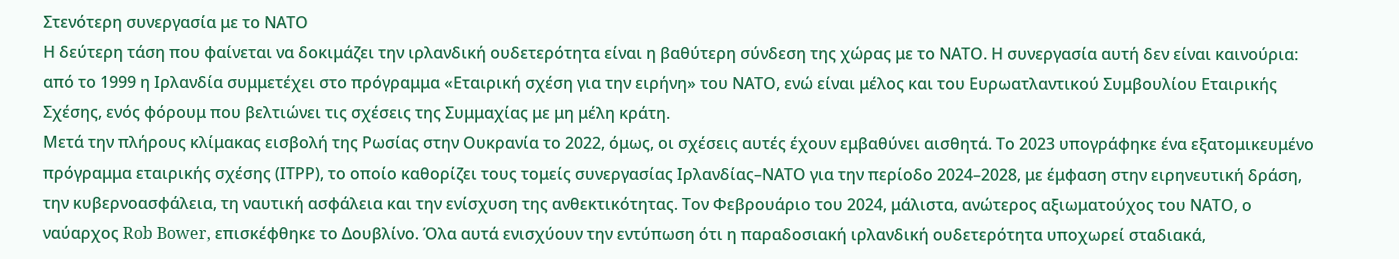Στενότερη συνεργασία με το ΝΑΤΟ
Η δεύτερη τάση που φαίνεται να δοκιμάζει την ιρλανδική ουδετερότητα είναι η βαθύτερη σύνδεση της χώρας με το ΝΑΤΟ. Η συνεργασία αυτή δεν είναι καινούρια: από το 1999 η Ιρλανδία συμμετέχει στο πρόγραμμα «Εταιρική σχέση για την ειρήνη» του ΝΑΤΟ, ενώ είναι μέλος και του Ευρωατλαντικού Συμβουλίου Εταιρικής Σχέσης, ενός φόρουμ που βελτιώνει τις σχέσεις της Συμμαχίας με μη μέλη κράτη.
Μετά την πλήρους κλίμακας εισβολή της Ρωσίας στην Ουκρανία το 2022, όμως, οι σχέσεις αυτές έχουν εμβαθύνει αισθητά. Το 2023 υπογράφηκε ένα εξατομικευμένο πρόγραμμα εταιρικής σχέσης (ΙΤΡΡ), το οποίο καθορίζει τους τομείς συνεργασίας Ιρλανδίας–ΝΑΤΟ για την περίοδο 2024–2028, με έμφαση στην ειρηνευτική δράση, την κυβερνοασφάλεια, τη ναυτική ασφάλεια και την ενίσχυση της ανθεκτικότητας. Τον Φεβρουάριο του 2024, μάλιστα, ανώτερος αξιωματούχος του ΝΑΤΟ, ο ναύαρχος Rob Bower, επισκέφθηκε το Δουβλίνο. Όλα αυτά ενισχύουν την εντύπωση ότι η παραδοσιακή ιρλανδική ουδετερότητα υποχωρεί σταδιακά,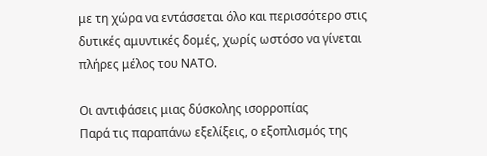με τη χώρα να εντάσσεται όλο και περισσότερο στις δυτικές αμυντικές δομές, χωρίς ωστόσο να γίνεται πλήρες μέλος του ΝΑΤΟ.

Οι αντιφάσεις μιας δύσκολης ισορροπίας
Παρά τις παραπάνω εξελίξεις, ο εξοπλισμός της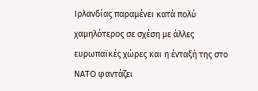Ιρλανδίας παραμένει κατά πολύ χαμηλότερος σε σχέση με άλλες ευρωπαϊκές χώρες και η ένταξή της στο ΝΑΤΟ φαντάζει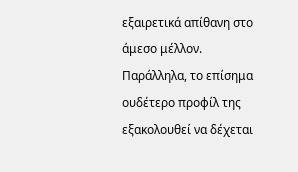εξαιρετικά απίθανη στο άμεσο μέλλον. Παράλληλα, το επίσημα ουδέτερο προφίλ της εξακολουθεί να δέχεται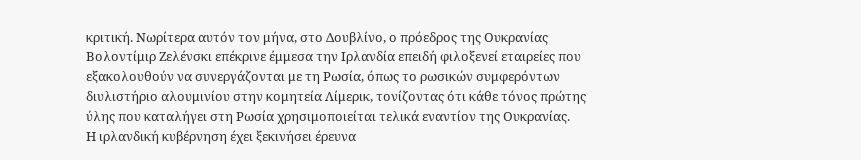κριτική. Νωρίτερα αυτόν τον μήνα, στο Δουβλίνο, ο πρόεδρος της Ουκρανίας Βολοντίμιρ Ζελένσκι επέκρινε έμμεσα την Ιρλανδία επειδή φιλοξενεί εταιρείες που εξακολουθούν να συνεργάζονται με τη Ρωσία, όπως το ρωσικών συμφερόντων διυλιστήριο αλουμινίου στην κομητεία Λίμερικ, τονίζοντας ότι κάθε τόνος πρώτης ύλης που καταλήγει στη Ρωσία χρησιμοποιείται τελικά εναντίον της Ουκρανίας.
Η ιρλανδική κυβέρνηση έχει ξεκινήσει έρευνα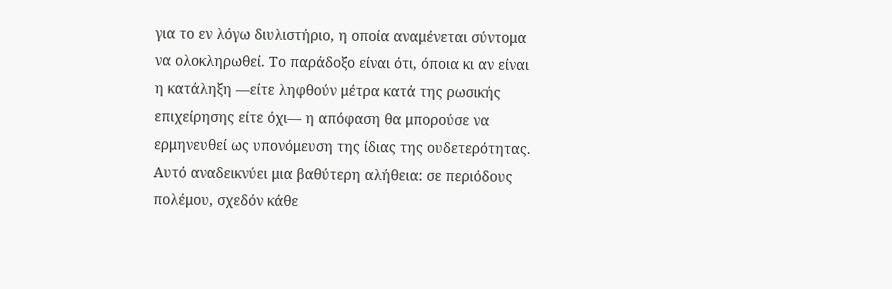για το εν λόγω διυλιστήριο, η οποία αναμένεται σύντομα να ολοκληρωθεί. Το παράδοξο είναι ότι, όποια κι αν είναι η κατάληξη —είτε ληφθούν μέτρα κατά της ρωσικής επιχείρησης είτε όχι— η απόφαση θα μπορούσε να ερμηνευθεί ως υπονόμευση της ίδιας της ουδετερότητας. Αυτό αναδεικνύει μια βαθύτερη αλήθεια: σε περιόδους πολέμου, σχεδόν κάθε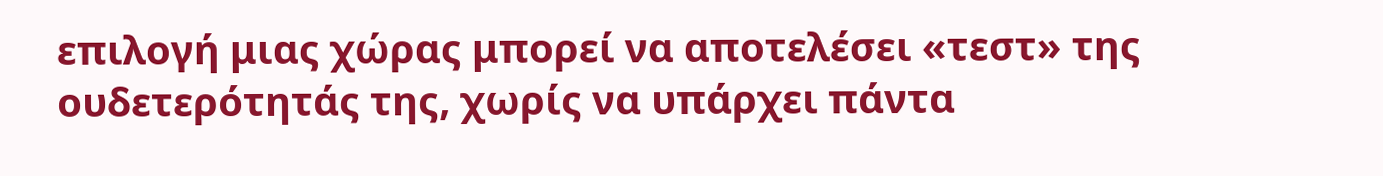επιλογή μιας χώρας μπορεί να αποτελέσει «τεστ» της ουδετερότητάς της, χωρίς να υπάρχει πάντα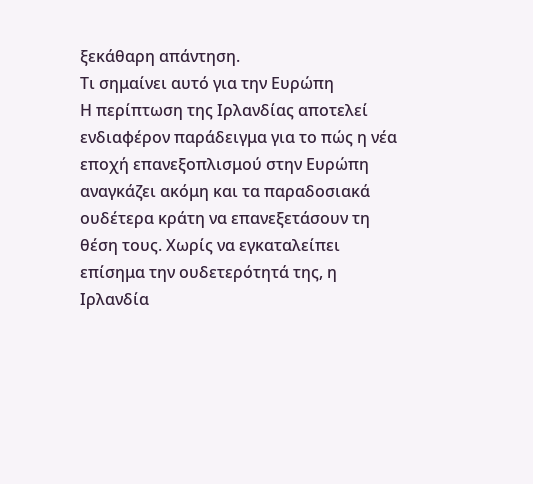ξεκάθαρη απάντηση.
Τι σημαίνει αυτό για την Ευρώπη
Η περίπτωση της Ιρλανδίας αποτελεί ενδιαφέρον παράδειγμα για το πώς η νέα εποχή επανεξοπλισμού στην Ευρώπη αναγκάζει ακόμη και τα παραδοσιακά ουδέτερα κράτη να επανεξετάσουν τη θέση τους. Χωρίς να εγκαταλείπει επίσημα την ουδετερότητά της, η Ιρλανδία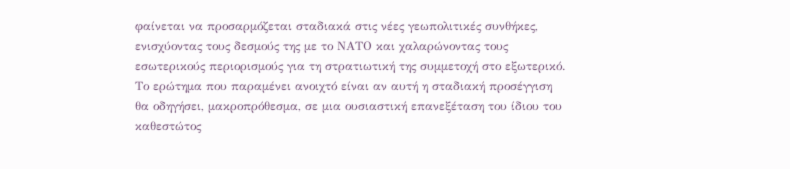φαίνεται να προσαρμόζεται σταδιακά στις νέες γεωπολιτικές συνθήκες, ενισχύοντας τους δεσμούς της με το ΝΑΤΟ και χαλαρώνοντας τους εσωτερικούς περιορισμούς για τη στρατιωτική της συμμετοχή στο εξωτερικό. Το ερώτημα που παραμένει ανοιχτό είναι αν αυτή η σταδιακή προσέγγιση θα οδηγήσει, μακροπρόθεσμα, σε μια ουσιαστική επανεξέταση του ίδιου του καθεστώτος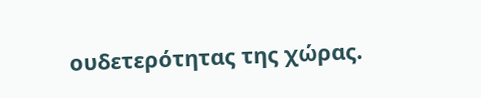ουδετερότητας της χώρας.